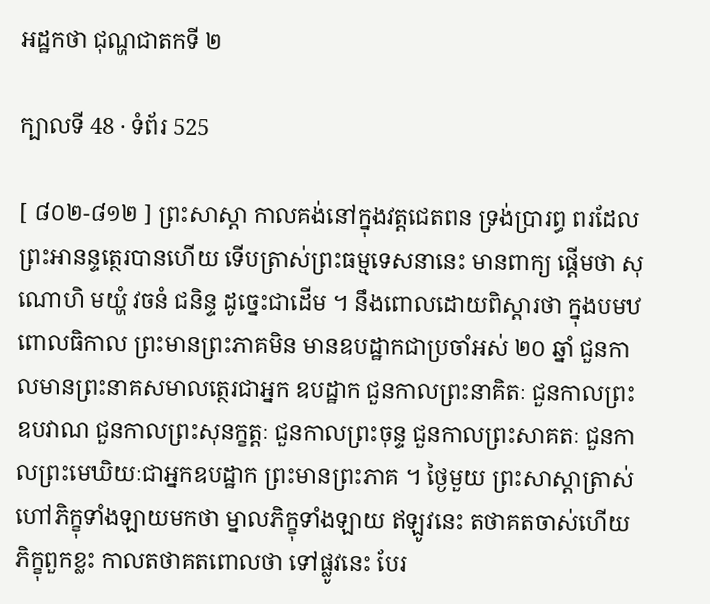អដ្ឋកថា ជុណ្ហជាតកទី ២

ក្បាលទី 48 · ទំព័រ 525

[ ៨០២-៨១២ ] ព្រះសាស្តា កាលគង់នៅក្នុងវត្តជេតពន ទ្រង់ប្រារព្ធ ពរដែលព្រះអានន្ទត្ថេរបានហើយ ទើបត្រាស់ព្រះធម្មទេសនានេះ មានពាក្យ ផ្តើមថា សុណោហិ មយ្ហំ វចនំ ជនិន្ទ ដូច្នេះជាដើម ។ នឹងពោលដោយពិស្តារថា ក្នុងបមឋពោលធិកាល ព្រះមានព្រះភាគមិន មានឧបដ្ឋាកជាប្រចាំអស់ ២០ ឆ្នាំ ជួនកាលមានព្រះនាគសមាលត្ថេរជាអ្នក ឧបដ្ឋាក ជួនកាលព្រះនាគិតៈ ជួនកាលព្រះឧបវាណ ជួនកាលព្រះសុនក្ខត្តៈ ជួនកាលព្រះចុន្ទ ជួនកាលព្រះសាគតៈ ជួនកាលព្រះមេឃិយៈជាអ្នកឧបដ្ឋាក ព្រះមានព្រះភាគ ។ ថ្ងៃមួយ ព្រះសាស្តាត្រាស់ហៅភិក្ខុទាំងឡាយមកថា ម្នាលភិក្ខុទាំងឡាយ ឥឡូវនេះ តថាគតចាស់ហើយ ភិក្ខុពួកខ្លះ កាលតថាគតពោលថា ទៅផ្លូវនេះ បែរ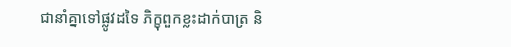ជានាំគ្នាទៅផ្លូវដទៃ ភិក្ខុពួកខ្លះដាក់បាត្រ និ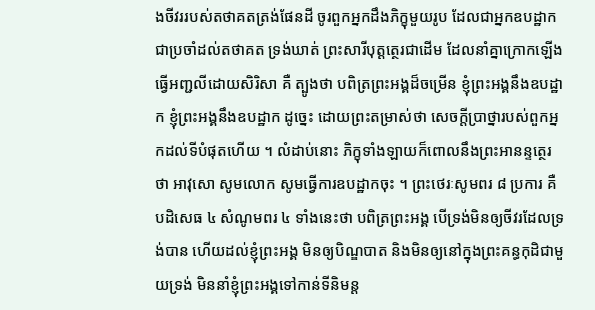ងចីវររបស់តថាគតត្រង់ផែនដី ចូរពួកអ្នកដឹងភិក្ខុមួយរូប ដែលជាអ្នកឧបដ្ឋាកជាប្រចាំដល់តថាគត ទ្រង់ឃាត់ ព្រះសារីបុត្តត្ថេរជាដើម ដែលនាំគ្នាក្រោកឡើង ធ្វើអញ្ជលីដោយសិរិសា គឺ ត្បូងថា បពិត្រព្រះអង្គដ៏ចម្រើន ខ្ញុំព្រះអង្គនឹងឧបដ្ឋាក ខ្ញុំព្រះអង្គនឹងឧបដ្ឋាក ដូច្នេះ ដោយព្រះតម្រាស់ថា សេចក្តីប្រាថ្នារបស់ពួកអ្នកដល់ទីបំផុតហើយ ។ លំដាប់នោះ ភិក្ខុទាំងឡាយក៏ពោលនឹងព្រះអានន្ទត្ថេរថា អាវុសោ សូមលោក សូមធ្វើការឧបដ្ឋាកចុះ ។ ព្រះថេរៈសូមពរ ៨ ប្រការ គឺបដិសេធ ៤ សំណូមពរ ៤ ទាំងនេះថា បពិត្រព្រះអង្គ បើទ្រង់មិនឲ្យចីវរដែលទ្រង់បាន ហើយដល់ខ្ញុំព្រះអង្គ មិនឲ្យបិណ្ឌបាត និងមិនឲ្យនៅក្នុងព្រះគន្ធកុដិជាមួយទ្រង់ មិននាំខ្ញុំព្រះអង្គទៅកាន់ទីនិមន្ត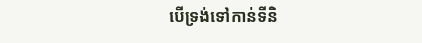បើទ្រង់ទៅកាន់ទីនិ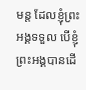មន្ត ដែលខ្ញុំព្រះអង្គទទួល បើខ្ញុំព្រះអង្គបានដើ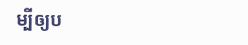ម្បីឲ្យប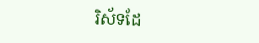រិស័ទដែ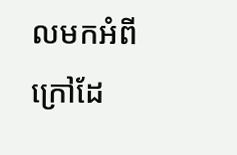លមកអំពីក្រៅដែ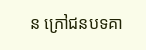ន ក្រៅជនបទគា